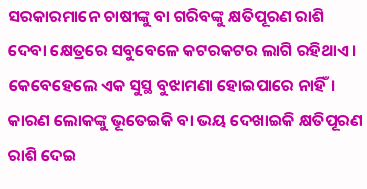ସରକାରମାନେ ଚାଷୀଙ୍କୁ ବା ଗରିବଙ୍କୁ କ୍ଷତିପୂରଣ ରାଶି ଦେବା କ୍ଷେତ୍ରରେ ସବୁବେଳେ କଟରକଟର ଲାଗି ରହିଥାଏ। କେବେହେଲେ ଏକ ସୁସ୍ଥ ବୁଝାମଣା ହୋଇପାରେ ନାହିଁ। କାରଣ ଲୋକଙ୍କୁ ଭୂତେଇକି ବା ଭୟ ଦେଖାଇକି କ୍ଷତିପୂରଣ ରାଶି ଦେଇ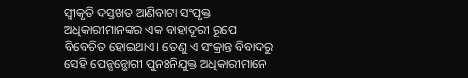ସ୍ଵୀକୃତି ଦସ୍ତଖତ ଆଣିବାଟା ସଂପୃକ୍ତ ଅଧିକାରୀମାନଙ୍କର ଏକ ବାହାଦୂରୀ ରୂପେ ବିବେଚିତ ହୋଇଥାଏ। ତେଣୁ ଏ ସଂକ୍ରାନ୍ତ ବିବାଦରୁ ସେହି ପେନ୍ସନ୍ଭୋଗୀ ପୁନଃନିଯୁକ୍ତ ଅଧିକାରୀମାନେ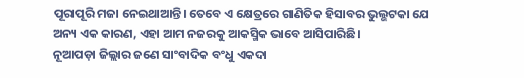ପୂରାପୂରି ମଜା ନେଇଥାଆନ୍ତି। ତେବେ ଏ କ୍ଷେତ୍ରରେ ଗାଣିତିକ ହିସାବର ଭୁଲ୍ଭଟକା ଯେ ଅନ୍ୟ ଏକ କାରଣ, ଏହା ଆମ ନଜରକୁ ଆକସ୍ମିକ ଭାବେ ଆସିପାରିଛି।
ନୂଆପଡ଼ା ଜିଲ୍ଲାର ଜଣେ ସାଂବାଦିକ ବଂଧୁ ଏକଦା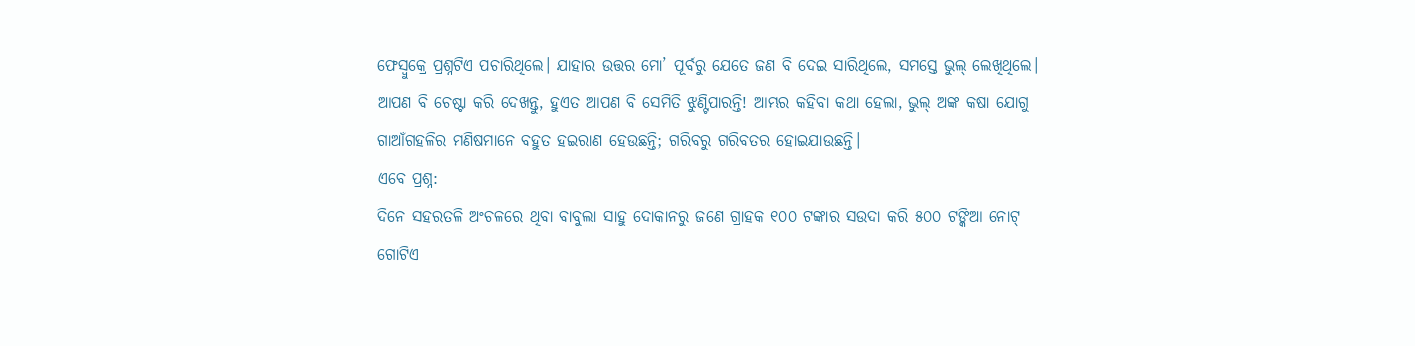ଫେସ୍ବୁକ୍ରେ ପ୍ରଶ୍ନଟିଏ ପଚାରିଥିଲେ। ଯାହାର ଉତ୍ତର ମୋ’ ପୂର୍ବରୁ ଯେତେ ଜଣ ବି ଦେଇ ସାରିଥିଲେ, ସମସ୍ତେ ଭୁଲ୍ ଲେଖିଥିଲେ। ଆପଣ ବି ଚେଷ୍ଟା କରି ଦେଖନ୍ତୁ, ହୁଏତ ଆପଣ ବି ସେମିତି ଝୁଣ୍ଟିପାରନ୍ତି! ଆମ୍ଭର କହିବା କଥା ହେଲା, ଭୁଲ୍ ଅଙ୍କ କଷା ଯୋଗୁ ଗାଆଁଗହଳିର ମଣିଷମାନେ ବହୁତ ହଇରାଣ ହେଉଛନ୍ତି; ଗରିବରୁ ଗରିବତର ହୋଇଯାଉଛନ୍ତି।
ଏବେ ପ୍ରଶ୍ନ:
ଦିନେ ସହରତଳି ଅଂଚଳରେ ଥିବା ବାବୁଲା ସାହୁ ଦୋକାନରୁ ଜଣେ ଗ୍ରାହକ ୧୦୦ ଟଙ୍କାର ସଉଦା କରି ୫୦୦ ଟଙ୍କିଆ ନୋଟ୍ ଗୋଟିଏ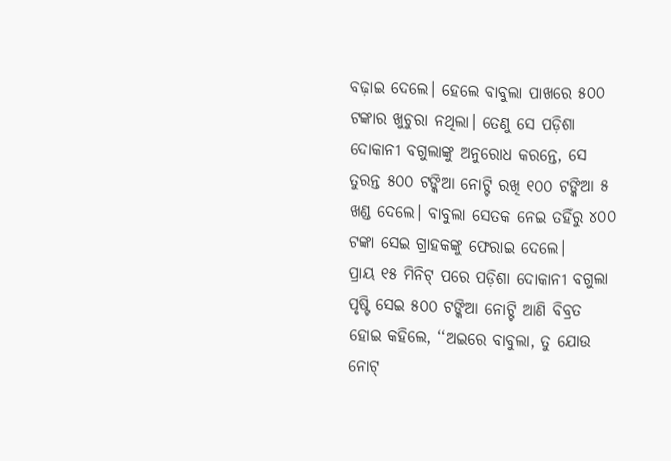ବଢ଼ାଇ ଦେଲେ। ହେଲେ ବାବୁଲା ପାଖରେ ୫୦୦ ଟଙ୍କାର ଖୁଚୁରା ନଥିଲା। ତେଣୁ ସେ ପଡ଼ିଶା ଦୋକାନୀ ବଗୁଲାଙ୍କୁ ଅନୁରୋଧ କରନ୍ତେ, ସେ ତୁରନ୍ତ ୫୦୦ ଟଙ୍କିଆ ନୋଟ୍ଟି ରଖି ୧୦୦ ଟଙ୍କିଆ ୫ ଖଣ୍ଡ ଦେଲେ। ବାବୁଲା ସେତକ ନେଇ ତହିଁରୁ ୪୦୦ ଟଙ୍କା ସେଇ ଗ୍ରାହକଙ୍କୁ ଫେରାଇ ଦେଲେ।
ପ୍ରାୟ ୧୫ ମିନିଟ୍ ପରେ ପଡ଼ିଶା ଦୋକାନୀ ବଗୁଲା ପୃଷ୍ଟି ସେଇ ୫୦୦ ଟଙ୍କିଆ ନୋଟ୍ଟି ଆଣି ବିବ୍ରତ ହୋଇ କହିଲେ, ‘‘ଅଇରେ ବାବୁଲା, ତୁ ଯୋଉ ନୋଟ୍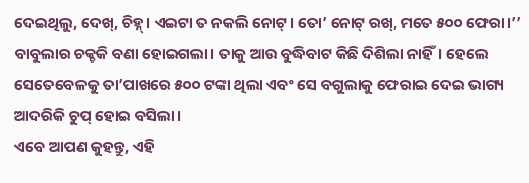ଦେଇଥିଲୁ, ଦେଖ୍, ଚିହ୍ନ୍। ଏଇଟା ତ ନକଲି ନୋଟ୍। ତୋ’ ନୋଟ୍ ରଖ୍, ମତେ ୫୦୦ ଫେରା।’’ ବାବୁଲାର ଚକ୍ଚକି ବଣା ହୋଇଗଲା। ତାକୁ ଆଉ ବୁଦ୍ଧିବାଟ କିଛି ଦିଶିଲା ନାହିଁ। ହେଲେ ସେତେବେଳକୁ ତା’ପାଖରେ ୫୦୦ ଟଙ୍କା ଥିଲା ଏବଂ ସେ ବଗୁଲାକୁ ଫେରାଇ ଦେଇ ଭାଗ୍ୟ ଆଦରିକି ଚୁପ୍ ହୋଇ ବସିଲା।
ଏବେ ଆପଣ କୁହନ୍ତୁ, ଏହି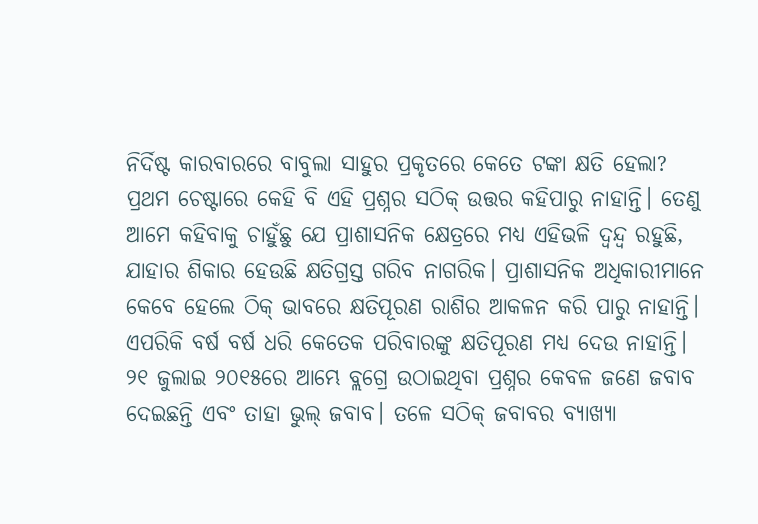ନିର୍ଦିଷ୍ଟ କାରବାରରେ ବାବୁଲା ସାହୁର ପ୍ରକୃତରେ କେତେ ଟଙ୍କା କ୍ଷତି ହେଲା?
ପ୍ରଥମ ଚେଷ୍ଟାରେ କେହି ବି ଏହି ପ୍ରଶ୍ନର ସଠିକ୍ ଉତ୍ତର କହିପାରୁ ନାହାନ୍ତି। ତେଣୁ ଆମେ କହିବାକୁ ଚାହୁଁଛୁ ଯେ ପ୍ରାଶାସନିକ କ୍ଷେତ୍ରରେ ମଧ୍ୟ ଏହିଭଳି ଦ୍ଵନ୍ଦ୍ଵ ରହୁଛି, ଯାହାର ଶିକାର ହେଉଛି କ୍ଷତିଗ୍ରସ୍ତ ଗରିବ ନାଗରିକ। ପ୍ରାଶାସନିକ ଅଧିକାରୀମାନେ କେବେ ହେଲେ ଠିକ୍ ଭାବରେ କ୍ଷତିପୂରଣ ରାଶିର ଆକଳନ କରି ପାରୁ ନାହାନ୍ତି। ଏପରିକି ବର୍ଷ ବର୍ଷ ଧରି କେତେକ ପରିବାରଙ୍କୁ କ୍ଷତିପୂରଣ ମଧ୍ୟ ଦେଉ ନାହାନ୍ତି।
୨୧ ଜୁଲାଇ ୨୦୧୫ରେ ଆମ୍ଭେ ବ୍ଲଗ୍ରେ ଉଠାଇଥିବା ପ୍ରଶ୍ନର କେବଳ ଜଣେ ଜବାବ ଦେଇଛନ୍ତି ଏବଂ ତାହା ଭୁଲ୍ ଜବାବ। ତଳେ ସଠିକ୍ ଜବାବର ବ୍ୟାଖ୍ୟା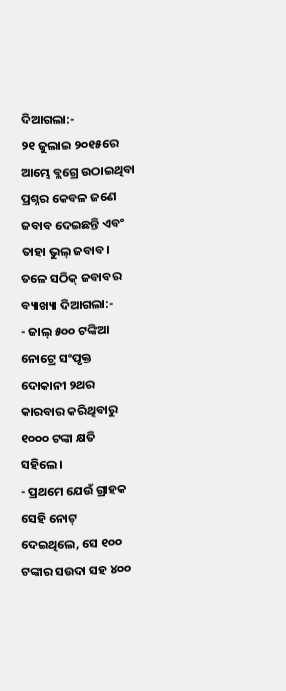ଦିଆଗଲା:-
୨୧ ଜୁଲାଇ ୨୦୧୫ରେ ଆମ୍ଭେ ବ୍ଲଗ୍ରେ ଉଠାଇଥିବା ପ୍ରଶ୍ନର କେବଳ ଜଣେ ଜବାବ ଦେଇଛନ୍ତି ଏବଂ ତାହା ଭୁଲ୍ ଜବାବ। ତଳେ ସଠିକ୍ ଜବାବର ବ୍ୟାଖ୍ୟା ଦିଆଗଲା:-
- ଜାଲ୍ ୫୦୦ ଟଙ୍କିଆ ନୋଟ୍ରେ ସଂପୃକ୍ତ ଦୋକାନୀ ୨ଥର କାରବାର କରିଥିବାରୁ ୧୦୦୦ ଟଙ୍କା କ୍ଷତି ସହିଲେ।
- ପ୍ରଥମେ ଯେଉଁ ଗ୍ରାହକ ସେହି ନୋଟ୍ ଦେଇଥିଲେ, ସେ ୧୦୦ ଟଙ୍କାର ସଉଦା ସହ ୪୦୦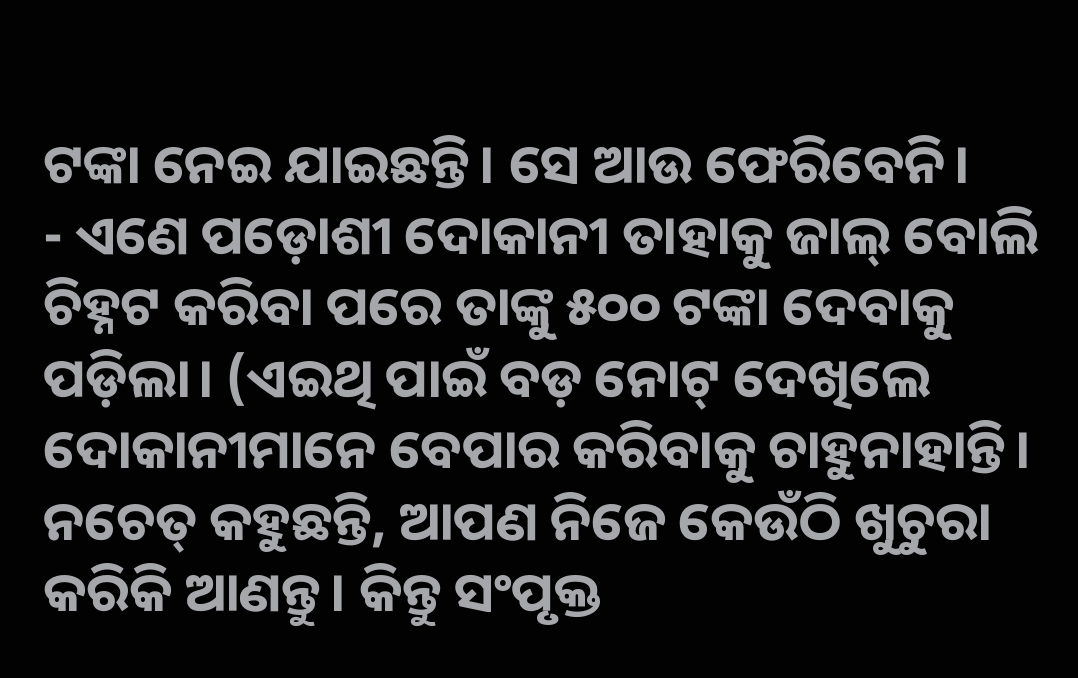ଟଙ୍କା ନେଇ ଯାଇଛନ୍ତି। ସେ ଆଉ ଫେରିବେନି।
- ଏଣେ ପଡ଼ୋଶୀ ଦୋକାନୀ ତାହାକୁ ଜାଲ୍ ବୋଲି ଚିହ୍ନଟ କରିବା ପରେ ତାଙ୍କୁ ୫୦୦ ଟଙ୍କା ଦେବାକୁ ପଡ଼ିଲା। (ଏଇଥି ପାଇଁ ବଡ଼ ନୋଟ୍ ଦେଖିଲେ ଦୋକାନୀମାନେ ବେପାର କରିବାକୁ ଚାହୁନାହାନ୍ତି। ନଚେତ୍ କହୁଛନ୍ତି, ଆପଣ ନିଜେ କେଉଁଠି ଖୁଚୁରା କରିକି ଆଣନ୍ତୁ। କିନ୍ତୁ ସଂପୃକ୍ତ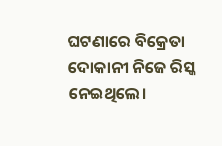ଘଟଣାରେ ବିକ୍ରେତା ଦୋକାନୀ ନିଜେ ରିସ୍କ ନେଇଥିଲେ।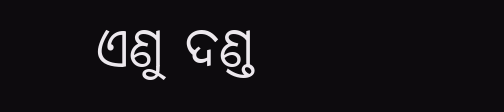ଏଣୁ ଦଣ୍ଡ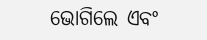ଭୋଗିଲେ ଏବଂ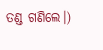ତଣ୍ଡ ଗଣିଲେ।)